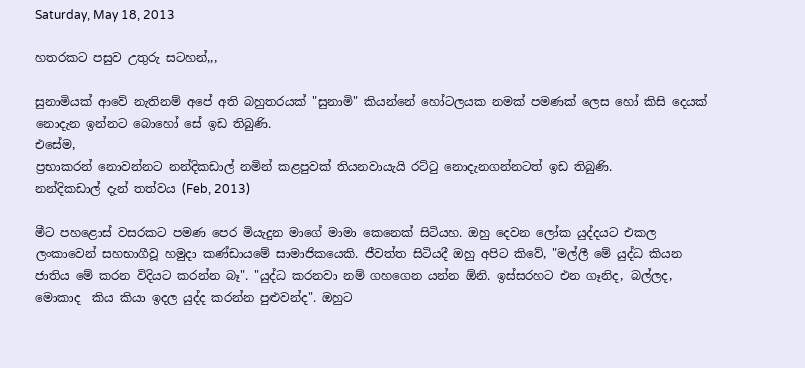Saturday, May 18, 2013

හතරකට පසුව උතුරු සටහන්,,,

සුනාමියක් ආවේ නැතිනම් අපේ අති බහුතරයක් "සුනාමි" කියන්නේ හෝටලයක නමක් පමණක් ලෙස හෝ කිසි දෙයක් නොදැන ඉන්නට බොහෝ සේ ඉඩ තිබුණි.
එසේම,
ප්‍රභාකරන් නොවන්නට නන්දිකඩාල් නමින් කළපුවක් තියනවායැයි රට්ටු නොදැනගන්නටත් ඉඩ තිබුණි.
නන්දිකඩාල් දැන් තත්වය (Feb, 2013)

මීට පහළොස් වසරකට පමණ පෙර මියැදුන මාගේ මාමා කෙනෙක් සිටියහ. ඔහු දෙවන ලෝක යුද්දයට එකල ලංකාවෙන් සහභාගීවූ හමුදා කණ්ඩායමේ සාමාජිකයෙකි. ජීවත්ත සිටියදී ඔහු අපිට කිවේ, "මල්ලී මේ යුද්ධ කියන ජාතිය මේ කරන විදියට කරන්න බෑ". "යුද්ධ කරනවා නම් ගහගෙන යන්න ඕනි. ඉස්සරහට එන ගෑනිද, බල්ලද, මොකාද  කිය කියා ඉදල යුද්ද කරන්න පුළුවන්ද". ඔහුට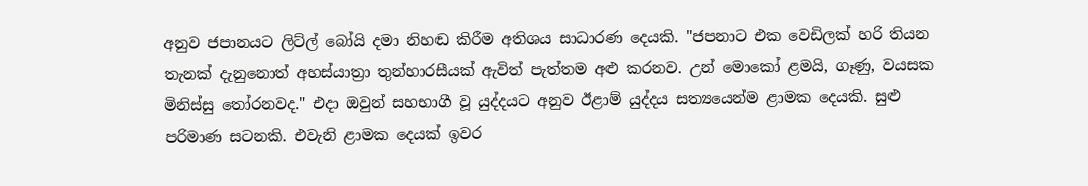අනුව ජපානයට ලිට්ල් බෝයි දමා නිහඬ කිරීම අතිශය සාධාරණ දෙයකි. "ජපනාට එක වෙඩිලක් හරි තියන තැනක් දැනුනොත් අහස්යාත්‍රා තුන්හාරසීයක් ඇවිත් පැත්තම අළු කරනව. උන් මොකෝ ළමයි, ගෑණු, වයසක මිනිස්සු තෝරනවද." එදා ඔවුන් සහභාගී වූ යුද්දයට අනුව ඊළාම් යුද්දය සත්‍යයෙන්ම ළාමක දෙයකි. සුළු පරිමාණ සටනකි. එවැනි ළාමක දෙයක් ඉවර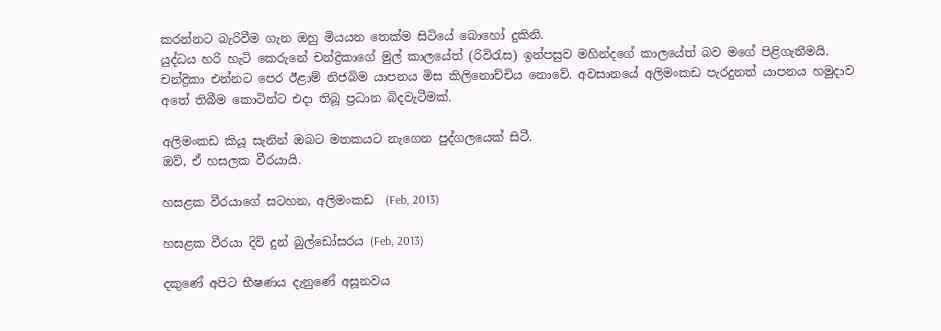කරන්නට බැරිවීම ගැන ඔහු මියයන තෙක්ම සිටියේ බොහෝ දුකිනි.
යුද්ධය හරි හැටි කෙරුනේ චන්ද්‍රිකාගේ මුල් කාලයේත් (රිවිරැස) ඉන්පසුව මහින්දගේ කාලයේත් බව මගේ පිළිගැනීමයි. චන්ද්‍රිකා එන්නට පෙර ඊළාම් නිජබිම යාපනය මිස කිලිනොච්චිය නොවේ. අවසානයේ අලිමංකඩ පැරදුනත් යාපනය හමුදාව අතේ තිබීම කොටින්ට එදා තිබූ ප්‍රධාන බිදවැටීමක්.

අලිමංකඩ කියූ සැනින් ඔබට මතකයට නැගෙන පුද්ගලයෙක් සිටී.
ඔව්, ඒ හසලක වීරයායි.

හසළක වීරයාගේ සටහන, අලිමංකඩ  (Feb, 2013)

හසළක වීරයා දිවි දුන් බුල්ඩෝසරය (Feb, 2013)

දකුණේ අපිට භීෂණය දැනුණේ අසූනවය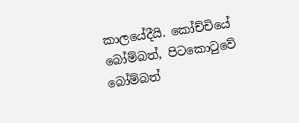කාලයේදීයි. කෝච්චියේ බෝම්බත්, පිටකොටුවේ බෝම්බත්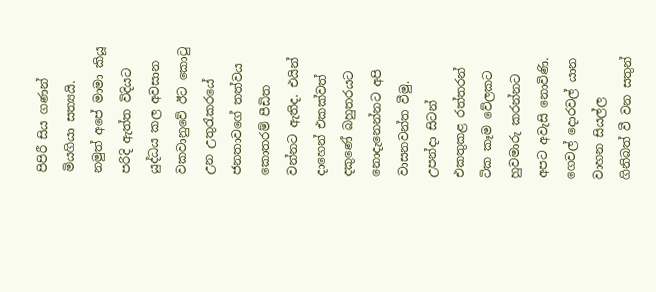පිපිරී සිය ගණන් මියගියා සත්‍යයි. නමුත් අපේ මාමා කියූ පරිදි ඇත්ත විදියට යුද්ධය කල අවසාන වකවානුවේ ඊට කොටු උන උතුරැකරයේ ජනතාවගේ තත්වය කොතරම් පීඩිත වන්නට ඇතිද. එයින් දාහෙන් එකක්වත් දකුණේ බහුතරයට නොදැනෙන්නට අපි වාසනවන්ත වීමු.  උපන්දා සිටන් එකතුකළ රත්තරන් ටික කෑම වේලකට හුවමාරු කරන්නට අපට අවැසි නොවිණි. ගෙවල් දොරවල් යාන වාහන සියල්ල ගිනිබත් වී වන සතුන්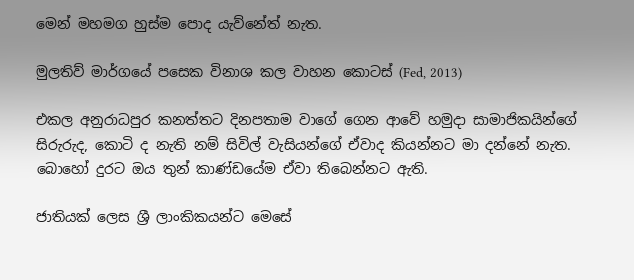මෙන් මහමග හුස්ම පොද යැව්නේත් නැත.

මුලතිව් මාර්ගයේ පසෙක විනාශ කල වාහන කොටස් (Fed, 2013)

එකල අනුරාධපුර කනත්තට දිනපතාම වාගේ ගෙන ආවේ හමුදා සාමාජිකයින්ගේ සිරුරුද, කොටි ද නැති නම් සිවිල් වැසියන්ගේ ඒවාද කියන්නට මා දන්නේ නැත.  බොහෝ දුරට ඔය තුන් කාණ්ඩයේම ඒවා තිබෙන්නට ඇති.

ජාතියක් ලෙස ශ්‍රී ලාංකිකයන්ට මෙසේ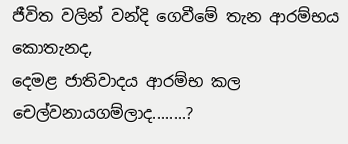ජීවිත වලින් වන්දි ගෙවීමේ තැන ආරම්භය කොතැනද,
දෙමළ ජාතිවාදය ආරම්භ කල චෙල්වනායගම්ලාද........?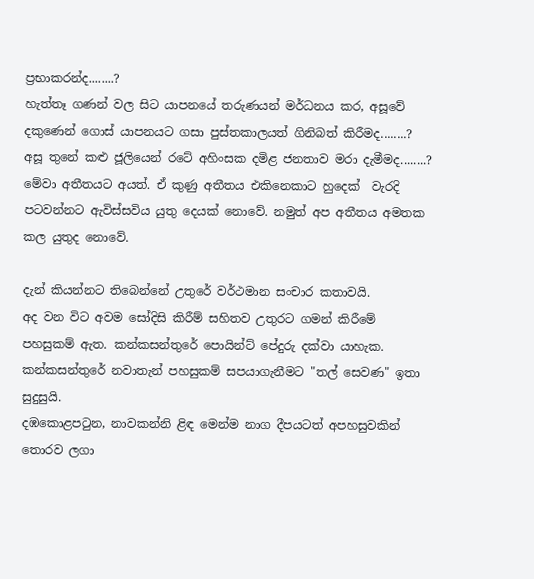ප්‍රභාකරන්ද........?
හැත්තෑ ගණන් වල සිට යාපනයේ තරුණයන් මර්ධනය කර, අසූවේ දකුණෙන් ගොස් යාපනයට ගසා පුස්තකාලයත් ගිනිබත් කිරීමද........?
අසූ තුනේ කළු ජූලියෙන් රටේ අහිංසක දමිළ ජනතාව මරා දැමීමද........?
මේවා අතීතයට අයත්. ඒ කුණු අතීතය එකිනෙකාට හුදෙක්  වැරදි පටවන්නට ඇවිස්සවිය යුතු දෙයක් නොවේ. නමුත් අප අතීතය අමතක කල යුතුද නොවේ.

දැන් කියන්නට තිබෙන්නේ උතුරේ වර්ථමාන සංචාර කතාවයි.
අද වන විට අවම සෝදිසි කිරීම් සහිතව උතුරට ගමන් කිරීමේ පහසුකම් ඇත. කන්කසන්තුරේ පොයින්ට් පේදුරු දක්වා යාහැක.
කන්කසන්තුරේ නවාතැන් පහසුකම් සපයාගැනීමට "තල් සෙවණ" ඉතා සුදුසුයි.
දඹකොළපටුන, නාවකන්නි ළිඳ මෙන්ම නාග දීපයටත් අපහසුවකින් තොරව ලගා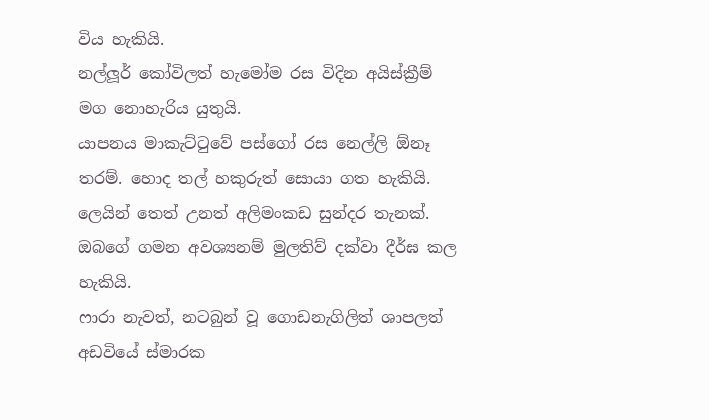විය හැකියි.
නල්ලූර් කෝවිලත් හැමෝම රස විදින අයිස්‌ක්‍රීම් මග නොහැරිය යුතුයි.
යාපනය මාකැට්ටුවේ පස්ගෝ රස නෙල්ලි ඕනෑ තරම්. හොද තල් හකුරුත් සොයා ගත හැකියි.
ලෙයින් තෙත් උනත් අලිමංකඩ සුන්දර තැනක්.
ඔබගේ ගමන අවශ්‍යනම් මුලතිව් දක්වා දීර්ඝ කල හැකියි.
ෆාරා නැවත්, නටබුන් වූ ගොඩනැගිලිත් ශාපලත් අඩවියේ ස්මාරක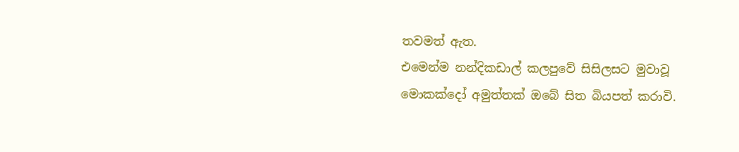තවමත් ඇත.
එමෙන්ම නන්දිකඩාල් කලපුවේ සිසිලසට මුවාවූ මොකක්දෝ අමුත්තක් ඔබේ සිත බියපත් කරාවි.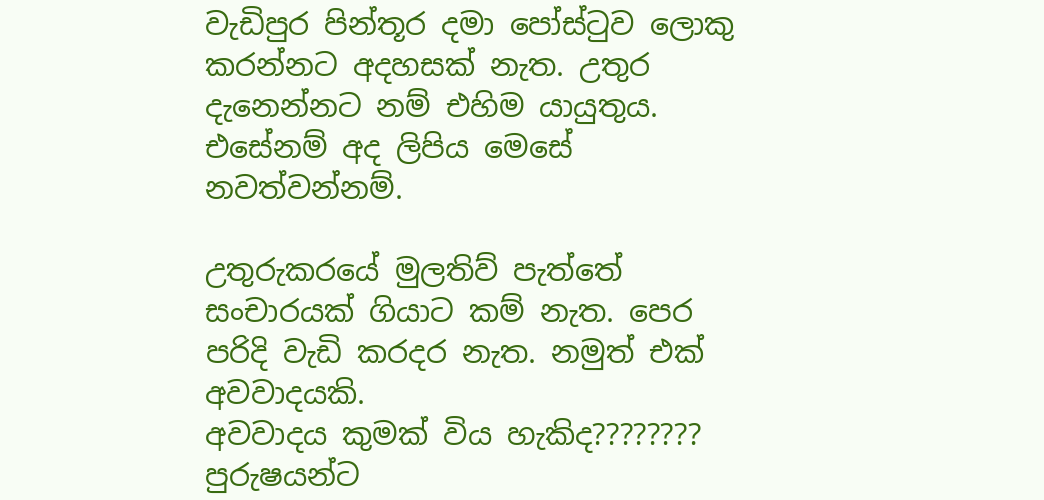වැඩිපුර පින්තූර දමා පෝස්ටුව ලොකු කරන්නට අදහසක් නැත. උතුර දැනෙන්නට නම් එහිම යායුතුය. එසේනම් අද ලිපිය මෙසේ නවත්වන්නම්.

උතුරුකරයේ මුලතිව් පැත්තේ සංචාරයක් ගියාට කම් නැත. පෙර පරිදි වැඩි කරදර නැත. නමුත් එක් අවවාදයකි.
අවවාදය කුමක් විය හැකිද???????? පුරුෂයන්ට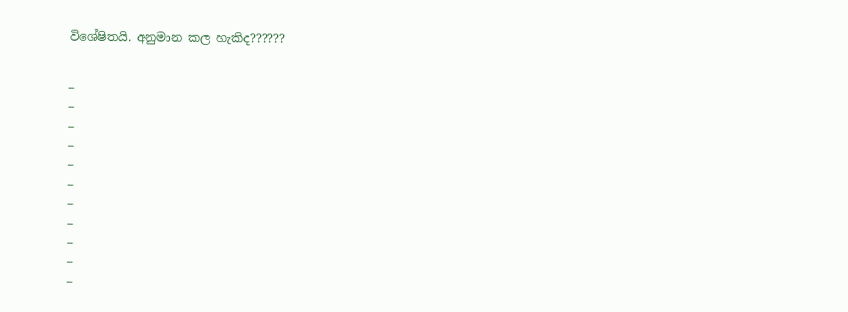විශේෂිතයි. අනුමාන කල හැකිද??????


¯
¯
¯
¯
¯
¯
¯
¯
¯
¯
¯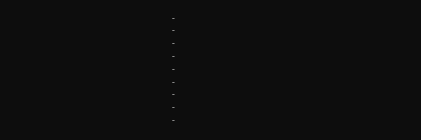¯
¯
¯
¯
¯
¯
¯
¯
¯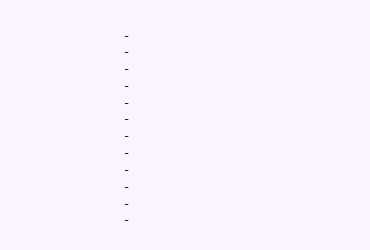¯
¯
¯
¯
¯
¯
¯
¯
¯
¯
¯
¯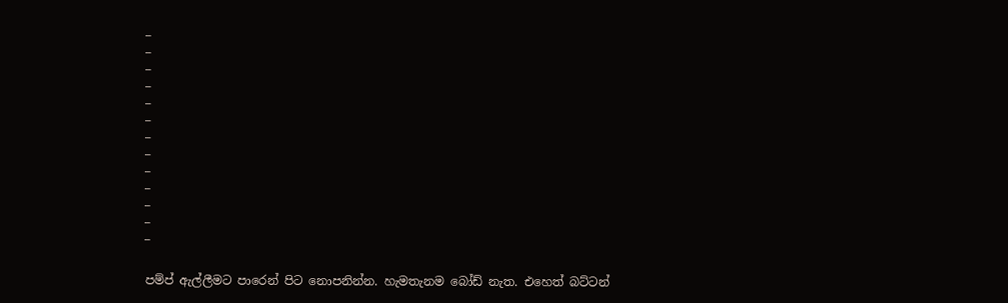¯
¯
¯
¯
¯
¯
¯
¯
¯
¯
¯
¯
¯

පම්ප් ඇල්ලීමට පාරෙන් පිට නොපනින්න. හැමතැනම බෝඩ් නැත. එහෙත් බට්ටන්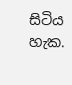සිටිය හැක.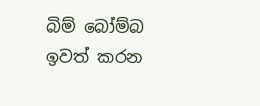බිම් බෝම්බ ඉවත් කරන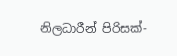නිලධාරීන් පිරිසක්-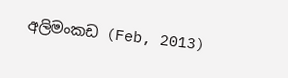අලිමංකඩ (Feb, 2013)